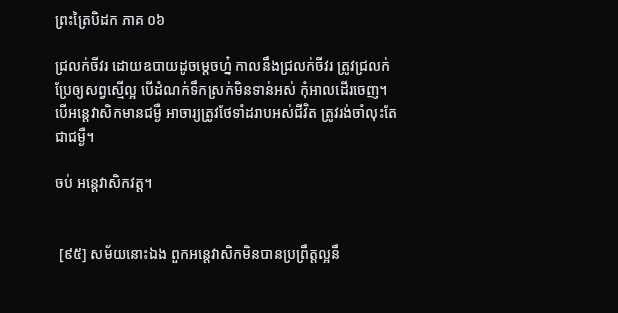ព្រះត្រៃបិដក ភាគ ០៦

ជ្រលក់ចីវរ ដោយឧបាយដូចម្តេចហ្ន៎ កាលនឹងជ្រលក់ចីវរ ត្រូវជ្រលក់ប្រែឲ្យសព្វស្មើល្អ បើដំណក់ទឹកស្រក់មិនទាន់អស់ កុំអាលដើរចេញ។ បើអន្តេវាសិកមានជម្ងឺ អាចារ្យត្រូវថែទាំដរាបអស់ជីវិត ត្រូវរង់ចាំលុះតែជាជម្ងឺ។

ចប់ អន្តេវាសិកវត្ត។


 [៩៥] សម័យនោះឯង ពួកអន្តេវាសិកមិនបានប្រព្រឹត្តល្អនឹ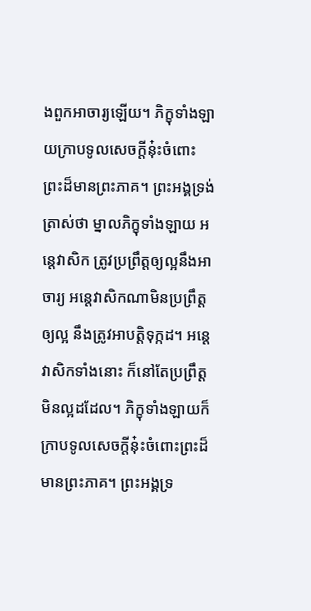ងពួកអាចារ្យឡើយ។ ភិក្ខុទាំងឡាយក្រាបទូលសេចក្តីនុ៎ះចំពោះព្រះដ៏មានព្រះភាគ។ ព្រះអង្គទ្រង់ត្រាស់ថា ម្នាលភិក្ខុទាំងឡាយ អន្តេវាសិក ត្រូវប្រព្រឹត្តឲ្យល្អនឹងអាចារ្យ អន្តេវាសិកណាមិនប្រព្រឹត្តឲ្យល្អ នឹងត្រូវអាបត្តិទុក្កដ។ អន្តេវាសិកទាំងនោះ ក៏នៅតែប្រព្រឹត្តមិនល្អដដែល។ ភិក្ខុទាំងឡាយក៏ក្រាបទូលសេចក្តីនុ៎ះចំពោះព្រះដ៏មានព្រះភាគ។ ព្រះអង្គទ្រ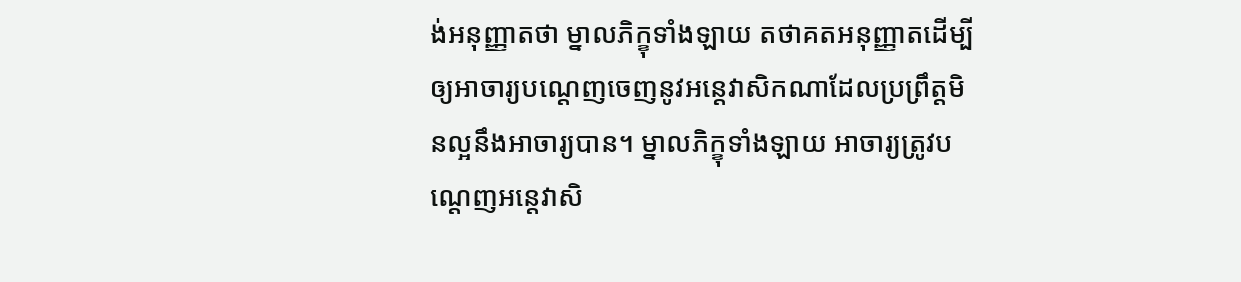ង់អនុញ្ញាតថា ម្នាលភិក្ខុទាំងឡាយ តថាគតអនុញ្ញាតដើម្បីឲ្យអាចារ្យបណ្តេញចេញនូវអន្តេវាសិកណាដែលប្រព្រឹត្តមិនល្អនឹងអាចារ្យបាន។ ម្នាលភិក្ខុទាំងឡាយ អាចារ្យត្រូវបណ្តេញអន្តេវាសិ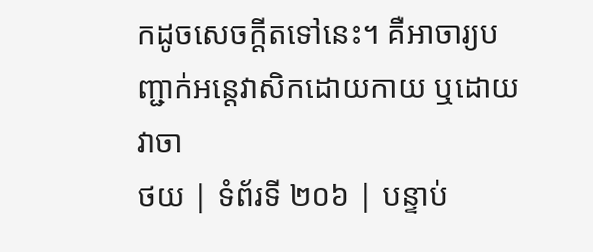កដូចសេចក្តីតទៅនេះ។ គឺអាចារ្យបញ្ជាក់អន្តេវាសិកដោយកាយ ឬដោយវាចា
ថយ | ទំព័រទី ២០៦ | បន្ទាប់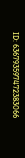ID: 636793597472383066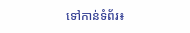ទៅកាន់ទំព័រ៖